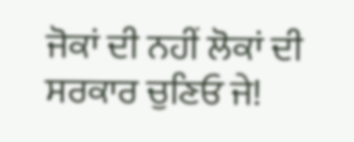ਜੋਕਾਂ ਦੀ ਨਹੀਂ ਲੋਕਾਂ ਦੀ ਸਰਕਾਰ ਚੁਣਿਓ ਜੇ!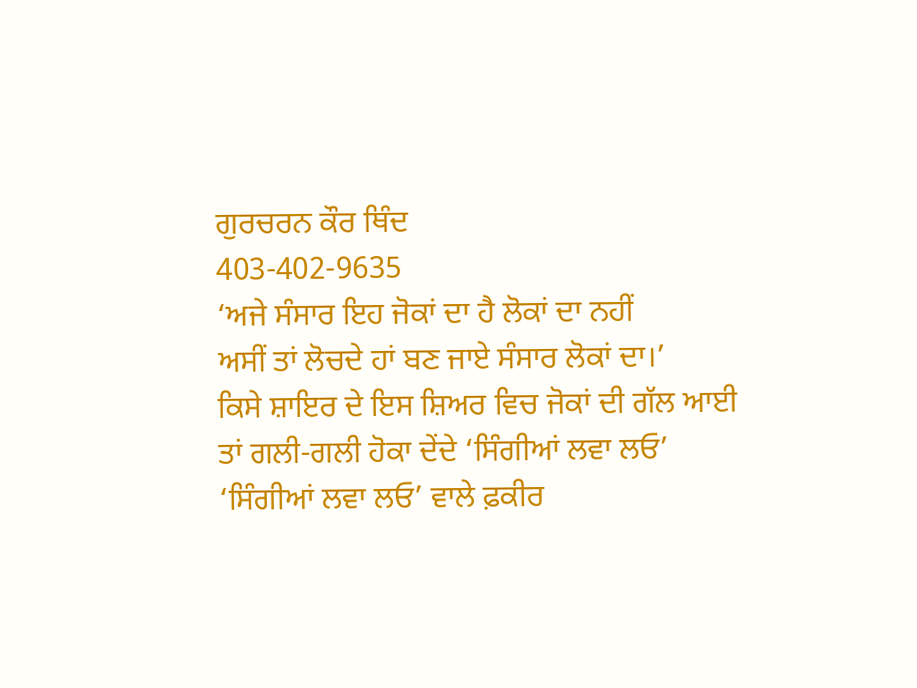ਗੁਰਚਰਨ ਕੌਰ ਥਿੰਦ
403-402-9635
‘ਅਜੇ ਸੰਸਾਰ ਇਹ ਜੋਕਾਂ ਦਾ ਹੈ ਲੋਕਾਂ ਦਾ ਨਹੀਂ
ਅਸੀਂ ਤਾਂ ਲੋਚਦੇ ਹਾਂ ਬਣ ਜਾਏ ਸੰਸਾਰ ਲੋਕਾਂ ਦਾ।’
ਕਿਸੇ ਸ਼ਾਇਰ ਦੇ ਇਸ ਸ਼ਿਅਰ ਵਿਚ ਜੋਕਾਂ ਦੀ ਗੱਲ ਆਈ ਤਾਂ ਗਲੀ-ਗਲੀ ਹੋਕਾ ਦੇਂਦੇ ‘ਸਿੰਗੀਆਂ ਲਵਾ ਲਓ’ ‘ਸਿੰਗੀਆਂ ਲਵਾ ਲਓ’ ਵਾਲੇ ਫ਼ਕੀਰ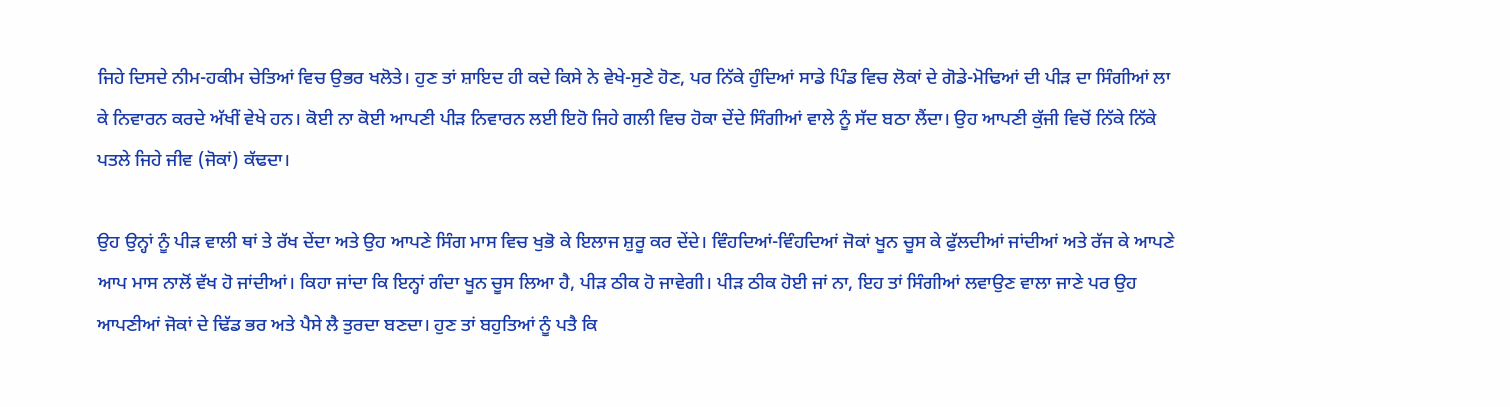ਜਿਹੇ ਦਿਸਦੇ ਨੀਮ-ਹਕੀਮ ਚੇਤਿਆਂ ਵਿਚ ਉਭਰ ਖਲੋਤੇ। ਹੁਣ ਤਾਂ ਸ਼ਾਇਦ ਹੀ ਕਦੇ ਕਿਸੇ ਨੇ ਵੇਖੇ-ਸੁਣੇ ਹੋਣ, ਪਰ ਨਿੱਕੇ ਹੁੰਦਿਆਂ ਸਾਡੇ ਪਿੰਡ ਵਿਚ ਲੋਕਾਂ ਦੇ ਗੋਡੇ-ਮੋਢਿਆਂ ਦੀ ਪੀੜ ਦਾ ਸਿੰਗੀਆਂ ਲਾ ਕੇ ਨਿਵਾਰਨ ਕਰਦੇ ਅੱਖੀਂ ਵੇਖੇ ਹਨ। ਕੋਈ ਨਾ ਕੋਈ ਆਪਣੀ ਪੀੜ ਨਿਵਾਰਨ ਲਈ ਇਹੋ ਜਿਹੇ ਗਲੀ ਵਿਚ ਹੋਕਾ ਦੇਂਦੇ ਸਿੰਗੀਆਂ ਵਾਲੇ ਨੂੰ ਸੱਦ ਬਠਾ ਲੈਂਦਾ। ਉਹ ਆਪਣੀ ਕੁੱਜੀ ਵਿਚੋਂ ਨਿੱਕੇ ਨਿੱਕੇ ਪਤਲੇ ਜਿਹੇ ਜੀਵ (ਜੋਕਾਂ) ਕੱਢਦਾ।

ਉਹ ਉਨ੍ਹਾਂ ਨੂੰ ਪੀੜ ਵਾਲੀ ਥਾਂ ਤੇ ਰੱਖ ਦੇਂਦਾ ਅਤੇ ਉਹ ਆਪਣੇ ਸਿੰਗ ਮਾਸ ਵਿਚ ਖੁਭੋ ਕੇ ਇਲਾਜ ਸ਼ੁਰੂ ਕਰ ਦੇਂਦੇ। ਵਿੰਹਦਿਆਂ-ਵਿੰਹਦਿਆਂ ਜੋਕਾਂ ਖੂਨ ਚੂਸ ਕੇ ਫੁੱਲਦੀਆਂ ਜਾਂਦੀਆਂ ਅਤੇ ਰੱਜ ਕੇ ਆਪਣੇ ਆਪ ਮਾਸ ਨਾਲੋਂ ਵੱਖ ਹੋ ਜਾਂਦੀਆਂ। ਕਿਹਾ ਜਾਂਦਾ ਕਿ ਇਨ੍ਹਾਂ ਗੰਦਾ ਖੂਨ ਚੂਸ ਲਿਆ ਹੈ, ਪੀੜ ਠੀਕ ਹੋ ਜਾਵੇਗੀ। ਪੀੜ ਠੀਕ ਹੋਈ ਜਾਂ ਨਾ, ਇਹ ਤਾਂ ਸਿੰਗੀਆਂ ਲਵਾਉਣ ਵਾਲਾ ਜਾਣੇ ਪਰ ਉਹ ਆਪਣੀਆਂ ਜੋਕਾਂ ਦੇ ਢਿੱਡ ਭਰ ਅਤੇ ਪੈਸੇ ਲੈ ਤੁਰਦਾ ਬਣਦਾ। ਹੁਣ ਤਾਂ ਬਹੁਤਿਆਂ ਨੂੰ ਪਤੈ ਕਿ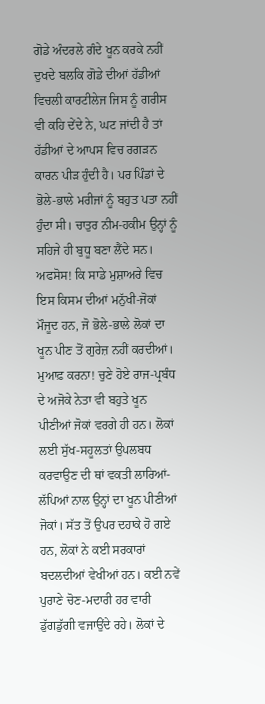ਗੋਡੇ ਅੰਦਰਲੇ ਗੰਦੇ ਖੂਨ ਕਰਕੇ ਨਹੀਂ ਦੁਖਦੇ ਬਲਕਿ ਗੋਡੇ ਦੀਆਂ ਹੱਡੀਆਂ ਵਿਚਲੀ ਕਾਰਟੀਲੇਜ ਜਿਸ ਨੂੰ ਗਰੀਸ ਵੀ ਕਹਿ ਦੇਂਦੇ ਨੇ, ਘਟ ਜਾਂਦੀ ਹੈ ਤਾਂ ਹੱਡੀਆਂ ਦੇ ਆਪਸ ਵਿਚ ਰਗੜਨ ਕਾਰਨ ਪੀੜ ਹੁੰਦੀ ਹੈ। ਪਰ ਪਿੰਡਾਂ ਦੇ ਭੋਲੇ-ਭਾਲੇ ਮਰੀਜਾਂ ਨੂੰ ਬਹੁਤ ਪਤਾ ਨਹੀਂ ਹੁੰਦਾ ਸੀ। ਚਾਤੁਰ ਨੀਮ-ਹਕੀਮ ਉਨ੍ਹਾਂ ਨੂੰ ਸਹਿਜੇ ਹੀ ਬੁਧੂ ਬਣਾ ਲੈਂਦੇ ਸਨ।
ਅਫਸੋਸ! ਕਿ ਸਾਡੇ ਮੁਸ਼ਾਅਰੇ ਵਿਚ ਇਸ ਕਿਸਮ ਦੀਆਂ ਮਨੁੱਖੀ-ਜੋਕਾਂ ਮੌਜੂਦ ਹਨ, ਜੋ ਭੋਲੇ-ਭਾਲੇ ਲੋਕਾਂ ਦਾ ਖੂਨ ਪੀਣ ਤੋਂ ਗੁਰੇਜ਼ ਨਹੀਂ ਕਰਦੀਆਂ। ਮੁਆਫ਼ ਕਰਨਾ! ਚੁਣੇ ਹੋਏ ਰਾਜ-ਪ੍ਰਬੰਧ ਦੇ ਅਜੋਕੇ ਨੇਤਾ ਵੀ ਬਹੁਤੇ ਖੂਨ ਪੀਣੀਆਂ ਜੋਕਾਂ ਵਰਗੇ ਹੀ ਹਨ। ਲੋਕਾਂ ਲਈ ਸੁੱਖ-ਸਹੂਲਤਾਂ ਉਪਲਬਧ ਕਰਵਾਉਣ ਦੀ ਥਾਂ ਵਕਤੀ ਲਾਰਿਆਂ-ਲੱਪਿਆਂ ਨਾਲ ਉਨ੍ਹਾਂ ਦਾ ਖੂਨ ਪੀਣੀਆਂ ਜੋਕਾਂ। ਸੱਤ ਤੋਂ ਉਪਰ ਦਹਾਕੇ ਹੋ ਗਏ ਹਨ, ਲੋਕਾਂ ਨੇ ਕਈ ਸਰਕਾਰਾਂ ਬਦਲਦੀਆਂ ਵੇਖੀਆਂ ਹਨ। ਕਈ ਨਵੇਂ ਪੁਰਾਣੇ ਚੋਣ-ਮਦਾਰੀ ਹਰ ਵਾਰੀ ਡੁੱਗਡੁੱਗੀ ਵਜਾਉਂਦੇ ਰਹੇ। ਲੋਕਾਂ ਦੇ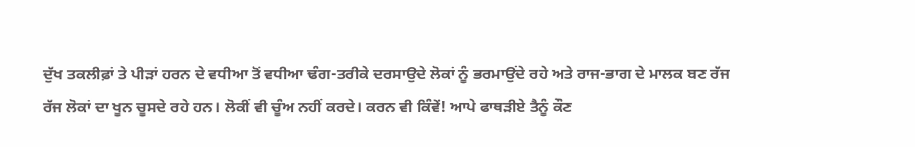ਦੁੱਖ ਤਕਲੀਫ਼ਾਂ ਤੇ ਪੀੜਾਂ ਹਰਨ ਦੇ ਵਧੀਆ ਤੋਂ ਵਧੀਆ ਢੰਗ-ਤਰੀਕੇ ਦਰਸਾਉਦੇ ਲੋਕਾਂ ਨੂੰ ਭਰਮਾਉਂਦੇ ਰਹੇ ਅਤੇ ਰਾਜ-ਭਾਗ ਦੇ ਮਾਲਕ ਬਣ ਰੱਜ ਰੱਜ ਲੋਕਾਂ ਦਾ ਖੂਨ ਚੂਸਦੇ ਰਹੇ ਹਨ। ਲੋਕੀਂ ਵੀ ਚੂੰਅ ਨਹੀਂ ਕਰਦੇ। ਕਰਨ ਵੀ ਕਿੰਵੇਂ! ਆਪੇ ਫਾਥੜੀਏ ਤੈਨੂੰ ਕੌਣ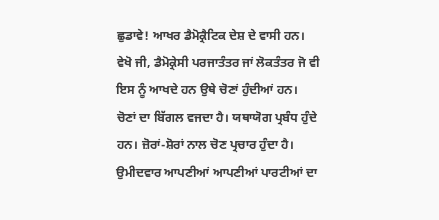ਛੁਡਾਵੇ! ਆਖਰ ਡੈਮੋਕ੍ਰੈਟਿਕ ਦੇਸ਼ ਦੇ ਵਾਸੀ ਹਨ।
ਵੇਖੋ ਜੀ, ਡੈਮੋਕ੍ਰੇਸੀ ਪਰਜਾਤੰਤਰ ਜਾਂ ਲੋਕਤੰਤਰ ਜੋ ਵੀ ਇਸ ਨੂੰ ਆਖਦੇ ਹਨ ਉਥੇ ਚੋਣਾਂ ਹੁੰਦੀਆਂ ਹਨ। ਚੋਣਾਂ ਦਾ ਬਿੱਗਲ ਵਜਦਾ ਹੈ। ਯਥਾਯੋਗ ਪ੍ਰਬੰਧ ਹੁੰਦੇ ਹਨ। ਜ਼ੋਰਾਂ-ਸ਼ੋਰਾਂ ਨਾਲ ਚੋਣ ਪ੍ਰਚਾਰ ਹੁੰਦਾ ਹੈ। ਉਮੀਦਵਾਰ ਆਪਣੀਆਂ ਆਪਣੀਆਂ ਪਾਰਟੀਆਂ ਦਾ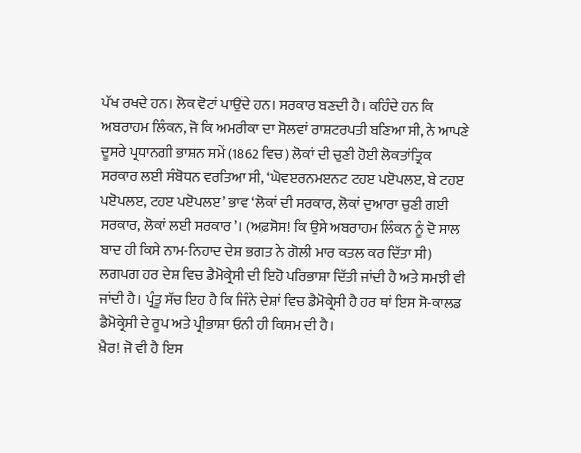ਪੱਖ ਰਖਦੇ ਹਨ। ਲੋਕ ਵੋਟਾਂ ਪਾਉਂਦੇ ਹਨ। ਸਰਕਾਰ ਬਣਦੀ ਹੈ। ਕਹਿੰਦੇ ਹਨ ਕਿ ਅਬਰਾਹਮ ਲਿੰਕਨ, ਜੋ ਕਿ ਅਮਰੀਕਾ ਦਾ ਸੋਲਵਾਂ ਰਾਸ਼ਟਰਪਤੀ ਬਣਿਆ ਸੀ, ਨੇ ਆਪਣੇ ਦੂਸਰੇ ਪ੍ਰਧਾਨਗੀ ਭਾਸ਼ਨ ਸਮੇਂ (1862 ਵਿਚ) ਲੋਕਾਂ ਦੀ ਚੁਣੀ ਹੋਈ ਲੋਕਤਾਂਤ੍ਰਿਕ ਸਰਕਾਰ ਲਈ ਸੰਬੋਧਨ ਵਰਤਿਆ ਸੀ, ‘ਘੋਵੲਰਨਮੲਨਟ ਟਹੲ ਪੲੋਪਲੲ, ਬੇ ਟਹੲ ਪੲੋਪਲੲ, ਟਹੲ ਪੲੋਪਲੲ’ ਭਾਵ ‘ਲੋਕਾਂ ਦੀ ਸਰਕਾਰ, ਲੋਕਾਂ ਦੁਆਰਾ ਚੁਣੀ ਗਈ ਸਰਕਾਰ, ਲੋਕਾਂ ਲਈ ਸਰਕਾਰ’। (ਅਫ਼ਸੋਸ! ਕਿ ਉਸੇ ਅਬਰਾਹਮ ਲਿੰਕਨ ਨੂੰ ਦੋ ਸਾਲ ਬਾਦ ਹੀ ਕਿਸੇ ਨਾਮ-ਨਿਹਾਦ ਦੇਸ਼ ਭਗਤ ਨੇ ਗੋਲੀ ਮਾਰ ਕਤਲ ਕਰ ਦਿੱਤਾ ਸੀ) ਲਗਪਗ ਹਰ ਦੇਸ਼ ਵਿਚ ਡੈਮੋਕ੍ਰੇਸੀ ਦੀ ਇਹੋ ਪਰਿਭਾਸ਼ਾ ਦਿੱਤੀ ਜਾਂਦੀ ਹੈ ਅਤੇ ਸਮਝੀ ਵੀ ਜਾਂਦੀ ਹੈ। ਪ੍ਰੰਤੂ ਸੱਚ ਇਹ ਹੈ ਕਿ ਜਿੰਨੇ ਦੇਸ਼ਾਂ ਵਿਚ ਡੈਮੋਕ੍ਰੇਸੀ ਹੈ ਹਰ ਥਾਂ ਇਸ ਸੋ-ਕਾਲਡ ਡੈਮੋਕ੍ਰੇਸੀ ਦੇ ਰੂਪ ਅਤੇ ਪ੍ਰੀਭਾਸ਼ਾ ਓਨੀ ਹੀ ਕਿਸਮ ਦੀ ਹੈ।
ਖ਼ੈਰ! ਜੋ ਵੀ ਹੈ ਇਸ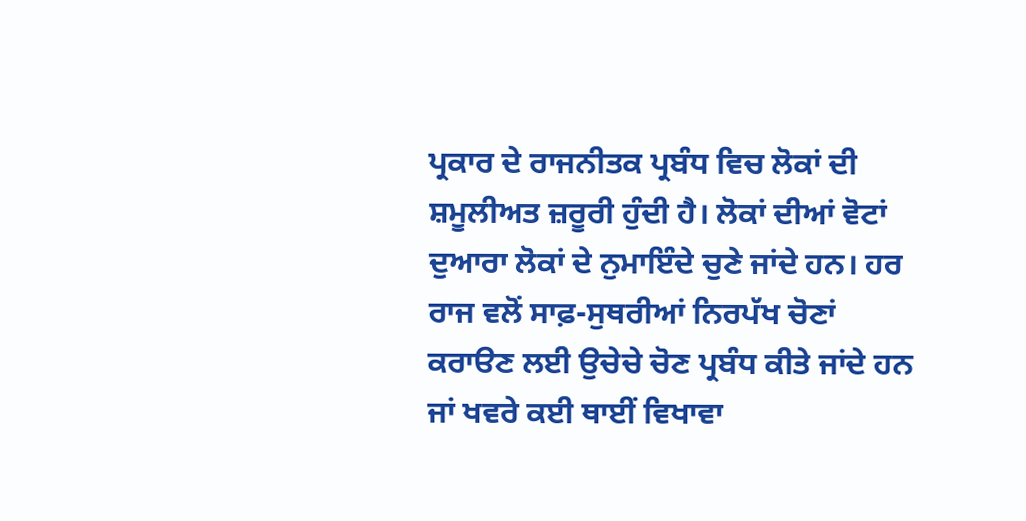ਪ੍ਰਕਾਰ ਦੇ ਰਾਜਨੀਤਕ ਪ੍ਰਬੰਧ ਵਿਚ ਲੋਕਾਂ ਦੀ ਸ਼ਮੂਲੀਅਤ ਜ਼ਰੂਰੀ ਹੁੰਦੀ ਹੈ। ਲੋਕਾਂ ਦੀਆਂ ਵੋਟਾਂ ਦੁਆਰਾ ਲੋਕਾਂ ਦੇ ਨੁਮਾਇੰਦੇ ਚੁਣੇ ਜਾਂਦੇ ਹਨ। ਹਰ ਰਾਜ ਵਲੋਂ ਸਾਫ਼-ਸੁਥਰੀਆਂ ਨਿਰਪੱਖ ਚੋਣਾਂ ਕਰਾੳਣ ਲਈ ਉਚੇਚੇ ਚੋਣ ਪ੍ਰਬੰਧ ਕੀਤੇ ਜਾਂਦੇ ਹਨ ਜਾਂ ਖਵਰੇ ਕਈ ਥਾਈਂ ਵਿਖਾਵਾ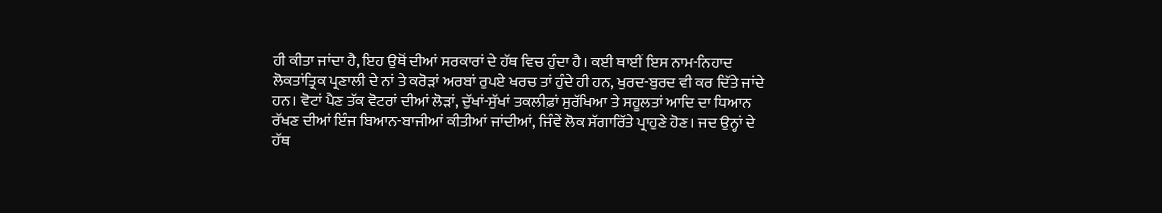ਹੀ ਕੀਤਾ ਜਾਂਦਾ ਹੈ, ਇਹ ਉਥੋਂ ਦੀਆਂ ਸਰਕਾਰਾਂ ਦੇ ਹੱਥ ਵਿਚ ਹੁੰਦਾ ਹੈ। ਕਈ ਥਾਈਂ ਇਸ ਨਾਮ-ਨਿਹਾਦ ਲੋਕਤਾਂਤ੍ਰਿਕ ਪ੍ਰਣਾਲੀ ਦੇ ਨਾਂ ਤੇ ਕਰੋੜਾਂ ਅਰਬਾਂ ਰੁਪਏ ਖਰਚ ਤਾਂ ਹੁੰਦੇ ਹੀ ਹਨ, ਖੁਰਦ-ਬੁਰਦ ਵੀ ਕਰ ਦਿੱਤੇ ਜਾਂਦੇ ਹਨ। ਵੋਟਾਂ ਪੈਣ ਤੱਕ ਵੋਟਰਾਂ ਦੀਆਂ ਲੋੜਾਂ, ਦੁੱਖਾਂ-ਸੁੱਖਾਂ ਤਕਲੀਫ਼ਾਂ ਸੁਰੱਖਿਆ ਤੇ ਸਹੂਲਤਾਂ ਆਦਿ ਦਾ ਧਿਆਨ ਰੱਖਣ ਦੀਆਂ ਇੰਜ ਬਿਆਨ-ਬਾਜੀਆਂ ਕੀਤੀਆਂ ਜਾਂਦੀਆਂ, ਜਿੰਵੇਂ ਲੋਕ ਸੱਗਾਰਿੱਤੇ ਪ੍ਰਾਹੁਣੇ ਹੋਣ। ਜਦ ਉਨ੍ਹਾਂ ਦੇ ਹੱਥ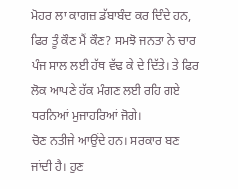ਮੋਹਰ ਲਾ ਕਾਗਜ਼ ਡੱਬਾਬੰਦ ਕਰ ਦਿੰਦੇ ਹਨ, ਫਿਰ ਤੂੰ ਕੌਣ ਮੈਂ ਕੌਣ? ਸਮਝੋ ਜਨਤਾ ਨੇ ਚਾਰ ਪੰਜ ਸਾਲ ਲਈ ਹੱਥ ਵੱਢ ਕੇ ਦੇ ਦਿੱਤੇ। ਤੇ ਫਿਰ ਲੋਕ ਆਪਣੇ ਹੱਕ ਮੰਗਣ ਲਈ ਰਹਿ ਗਏ ਧਰਨਿਆਂ ਮੁਜਾਹਰਿਆਂ ਜੋਗੇ।
ਚੋਣ ਨਤੀਜੇ ਆਉਂਦੇ ਹਨ। ਸਰਕਾਰ ਬਣ ਜਾਂਦੀ ਹੈ। ਹੁਣ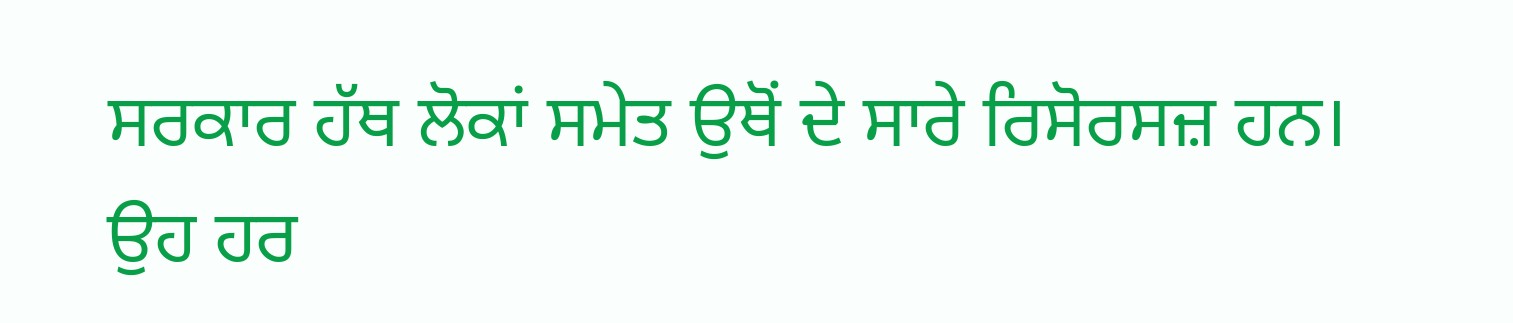ਸਰਕਾਰ ਹੱਥ ਲੋਕਾਂ ਸਮੇਤ ਉਥੋਂ ਦੇ ਸਾਰੇ ਰਿਸੋਰਸਜ਼ ਹਨ। ਉਹ ਹਰ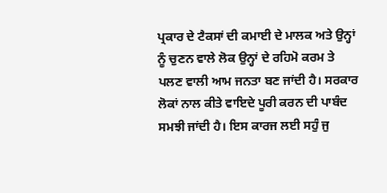ਪ੍ਰਕਾਰ ਦੇ ਟੈਕਸਾਂ ਦੀ ਕਮਾਈ ਦੇ ਮਾਲਕ ਅਤੇ ਉਨ੍ਹਾਂ ਨੂੰ ਚੁਣਨ ਵਾਲੇ ਲੋਕ ਉਨ੍ਹਾਂ ਦੇ ਰਹਿਮੋ ਕਰਮ ਤੇ ਪਲਣ ਵਾਲੀ ਆਮ ਜਨਤਾ ਬਣ ਜਾਂਦੀ ਹੈ। ਸਰਕਾਰ ਲੋਕਾਂ ਨਾਲ ਕੀਤੇ ਵਾਇਦੇ ਪੂਰੀ ਕਰਨ ਦੀ ਪਾਬੰਦ ਸਮਝੀ ਜਾਂਦੀ ਹੈ। ਇਸ ਕਾਰਜ ਲਈ ਸਹੁੰ ਜੁ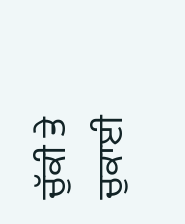ਚੁੱਕੀ ਤੇ ਚੁਕਾਈ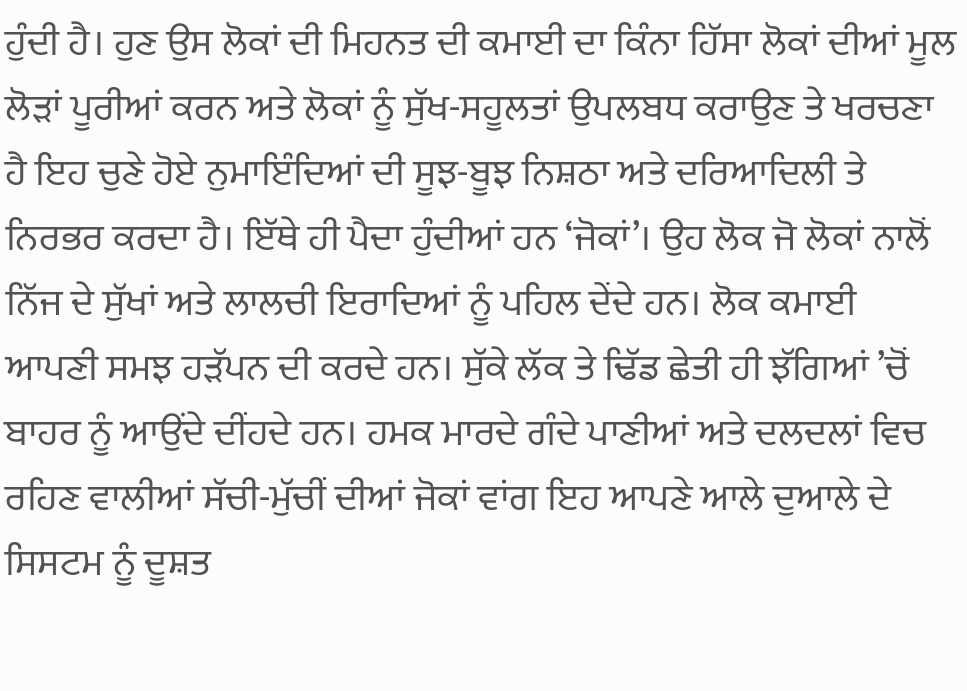ਹੁੰਦੀ ਹੈ। ਹੁਣ ਉਸ ਲੋਕਾਂ ਦੀ ਮਿਹਨਤ ਦੀ ਕਮਾਈ ਦਾ ਕਿੰਨਾ ਹਿੱਸਾ ਲੋਕਾਂ ਦੀਆਂ ਮੂਲ ਲੋੜਾਂ ਪੂਰੀਆਂ ਕਰਨ ਅਤੇ ਲੋਕਾਂ ਨੂੰ ਸੁੱਖ-ਸਹੂਲਤਾਂ ਉਪਲਬਧ ਕਰਾਉਣ ਤੇ ਖਰਚਣਾ ਹੈ ਇਹ ਚੁਣੇ ਹੋਏ ਨੁਮਾਇੰਦਿਆਂ ਦੀ ਸੂਝ-ਬੂਝ ਨਿਸ਼ਠਾ ਅਤੇ ਦਰਿਆਦਿਲੀ ਤੇ ਨਿਰਭਰ ਕਰਦਾ ਹੈ। ਇੱਥੇ ਹੀ ਪੈਦਾ ਹੁੰਦੀਆਂ ਹਨ ‘ਜੋਕਾਂ’। ਉਹ ਲੋਕ ਜੋ ਲੋਕਾਂ ਨਾਲੋਂ ਨਿੱਜ ਦੇ ਸੁੱਖਾਂ ਅਤੇ ਲਾਲਚੀ ਇਰਾਦਿਆਂ ਨੂੰ ਪਹਿਲ ਦੇਂਦੇ ਹਨ। ਲੋਕ ਕਮਾਈ ਆਪਣੀ ਸਮਝ ਹੜੱਪਨ ਦੀ ਕਰਦੇ ਹਨ। ਸੁੱਕੇ ਲੱਕ ਤੇ ਢਿੱਡ ਛੇਤੀ ਹੀ ਝੱਗਿਆਂ ’ਚੋਂ ਬਾਹਰ ਨੂੰ ਆਉਂਦੇ ਦੀਂਹਦੇ ਹਨ। ਹਮਕ ਮਾਰਦੇ ਗੰਦੇ ਪਾਣੀਆਂ ਅਤੇ ਦਲਦਲਾਂ ਵਿਚ ਰਹਿਣ ਵਾਲੀਆਂ ਸੱਚੀ-ਮੁੱਚੀਂ ਦੀਆਂ ਜੋਕਾਂ ਵਾਂਗ ਇਹ ਆਪਣੇ ਆਲੇ ਦੁਆਲੇ ਦੇ ਸਿਸਟਮ ਨੂੰ ਦੂਸ਼ਤ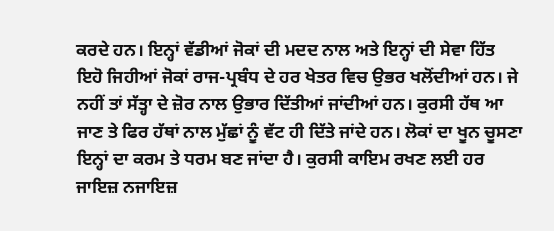ਕਰਦੇ ਹਨ। ਇਨ੍ਹਾਂ ਵੱਡੀਆਂ ਜੋਕਾਂ ਦੀ ਮਦਦ ਨਾਲ ਅਤੇ ਇਨ੍ਹਾਂ ਦੀ ਸੇਵਾ ਹਿੱਤ ਇਹੋ ਜਿਹੀਆਂ ਜੋਕਾਂ ਰਾਜ-ਪ੍ਰਬੰਧ ਦੇ ਹਰ ਖੇਤਰ ਵਿਚ ਉਭਰ ਖਲੋਂਦੀਆਂ ਹਨ। ਜੇ ਨਹੀਂ ਤਾਂ ਸੱਤ੍ਹਾ ਦੇ ਜ਼ੋਰ ਨਾਲ ਉਭਾਰ ਦਿੱਤੀਆਂ ਜਾਂਦੀਆਂ ਹਨ। ਕੁਰਸੀ ਹੱਥ ਆ ਜਾਣ ਤੇ ਫਿਰ ਹੱਥਾਂ ਨਾਲ ਮੁੱਛਾਂ ਨੂੰ ਵੱਟ ਹੀ ਦਿੱਤੇ ਜਾਂਦੇ ਹਨ। ਲੋਕਾਂ ਦਾ ਖੂਨ ਚੂਸਣਾ ਇਨ੍ਹਾਂ ਦਾ ਕਰਮ ਤੇ ਧਰਮ ਬਣ ਜਾਂਦਾ ਹੈ। ਕੁਰਸੀ ਕਾਇਮ ਰਖਣ ਲਈ ਹਰ ਜਾਇਜ਼ ਨਜਾਇਜ਼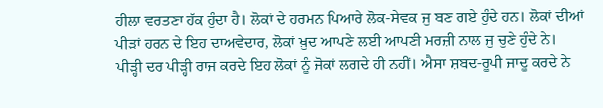ਹੀਲਾ ਵਰਤਣਾ ਹੱਕ ਹੁੰਦਾ ਹੈ। ਲੋਕਾਂ ਦੇ ਹਰਮਨ ਪਿਆਰੇ ਲੋਕ-ਸੇਵਕ ਜੁ ਬਣ ਗਏ ਹੁੰਦੇ ਹਨ। ਲੋਕਾਂ ਦੀਆਂ ਪੀੜਾਂ ਹਰਨ ਦੇ ਇਹ ਦਾਅਵੇਦਾਰ, ਲੋਕਾਂ ਖ਼ੁਦ ਆਪਣੇ ਲਈ ਆਪਣੀ ਮਰਜ਼ੀ ਨਾਲ ਜੁ ਚੁਣੇ ਹੁੰਦੇ ਨੇ। ਪੀੜ੍ਹੀ ਦਰ ਪੀੜ੍ਹੀ ਰਾਜ ਕਰਦੇ ਇਹ ਲੋਕਾਂ ਨੂੰ ਜੋਕਾਂ ਲਗਦੇ ਹੀ ਨਹੀਂ। ਐਸਾ ਸ਼ਬਦ-ਰੂਪੀ ਜਾਦੂ ਕਰਦੇ ਨੇ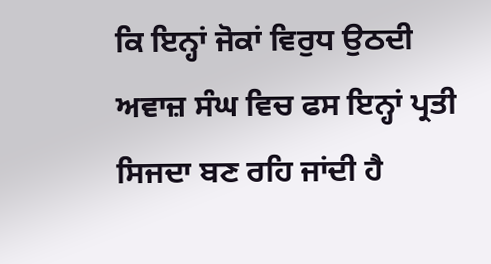ਕਿ ਇਨ੍ਹਾਂ ਜੋਕਾਂ ਵਿਰੁਧ ਉਠਦੀ ਅਵਾਜ਼ ਸੰਘ ਵਿਚ ਫਸ ਇਨ੍ਹਾਂ ਪ੍ਰਤੀ ਸਿਜਦਾ ਬਣ ਰਹਿ ਜਾਂਦੀ ਹੈ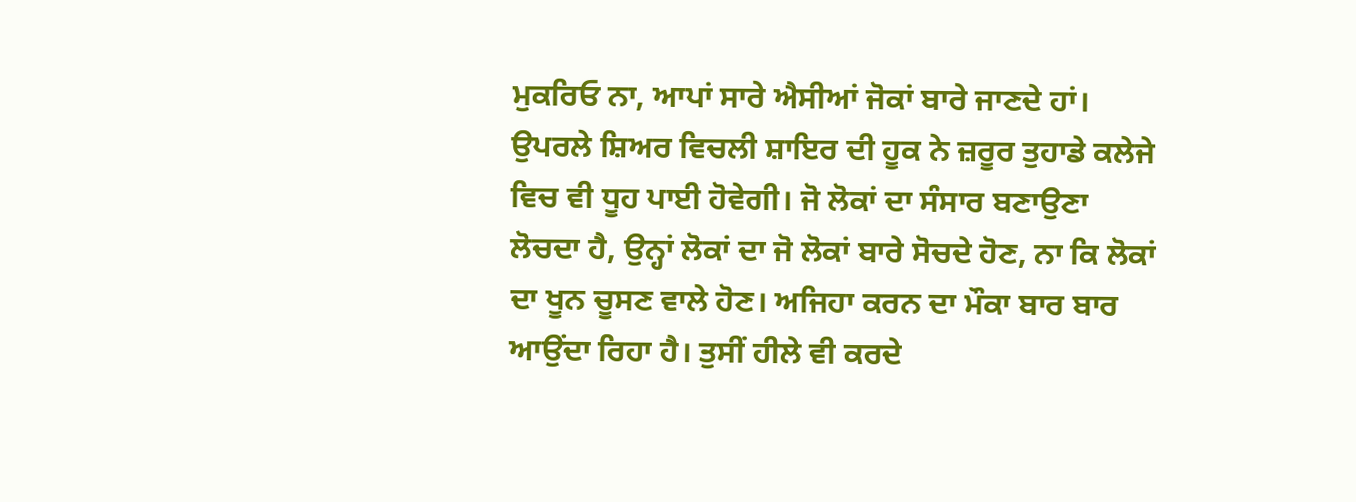ਮੁਕਰਿਓ ਨਾ, ਆਪਾਂ ਸਾਰੇ ਐਸੀਆਂ ਜੋਕਾਂ ਬਾਰੇ ਜਾਣਦੇ ਹਾਂ। ਉਪਰਲੇ ਸ਼ਿਅਰ ਵਿਚਲੀ ਸ਼ਾਇਰ ਦੀ ਹੂਕ ਨੇ ਜ਼ਰੂਰ ਤੁਹਾਡੇ ਕਲੇਜੇ ਵਿਚ ਵੀ ਧੂਹ ਪਾਈ ਹੋਵੇਗੀ। ਜੋ ਲੋਕਾਂ ਦਾ ਸੰਸਾਰ ਬਣਾਉਣਾ ਲੋਚਦਾ ਹੈ, ਉਨ੍ਹਾਂ ਲੋਕਾਂ ਦਾ ਜੋ ਲੋਕਾਂ ਬਾਰੇ ਸੋਚਦੇ ਹੋਣ, ਨਾ ਕਿ ਲੋਕਾਂ ਦਾ ਖੂਨ ਚੂਸਣ ਵਾਲੇ ਹੋਣ। ਅਜਿਹਾ ਕਰਨ ਦਾ ਮੌਕਾ ਬਾਰ ਬਾਰ ਆਉਂਦਾ ਰਿਹਾ ਹੈ। ਤੁਸੀਂ ਹੀਲੇ ਵੀ ਕਰਦੇ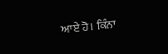ਆਏ ਹੋ। ਕਿੰਨਾ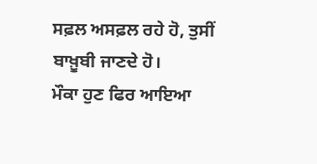ਸਫ਼ਲ ਅਸਫ਼ਲ ਰਹੇ ਹੋ, ਤੁਸੀਂ ਬਾਖ਼ੂਬੀ ਜਾਣਦੇ ਹੋ।
ਮੌਕਾ ਹੁਣ ਫਿਰ ਆਇਆ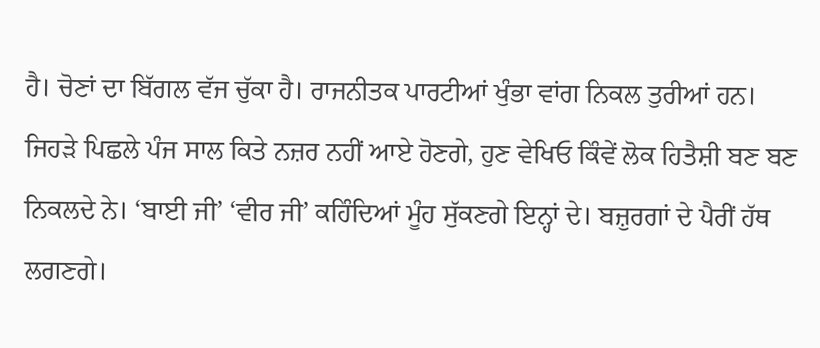ਹੈ। ਚੋਣਾਂ ਦਾ ਬਿੱਗਲ ਵੱਜ ਚੁੱਕਾ ਹੈ। ਰਾਜਨੀਤਕ ਪਾਰਟੀਆਂ ਖੁੰਭਾ ਵਾਂਗ ਨਿਕਲ ਤੁਰੀਆਂ ਹਨ। ਜਿਹੜੇ ਪਿਛਲੇ ਪੰਜ ਸਾਲ ਕਿਤੇ ਨਜ਼ਰ ਨਹੀਂ ਆਏ ਹੋਣਗੇ, ਹੁਣ ਵੇਖਿਓ ਕਿੰਵੇਂ ਲੋਕ ਹਿਤੈਸ਼ੀ ਬਣ ਬਣ ਨਿਕਲਦੇ ਨੇ। ‘ਬਾਈ ਜੀ’ ‘ਵੀਰ ਜੀ’ ਕਹਿੰਦਿਆਂ ਮੂੰਹ ਸੁੱਕਣਗੇ ਇਨ੍ਹਾਂ ਦੇ। ਬਜ਼ੁਰਗਾਂ ਦੇ ਪੈਰੀਂ ਹੱਥ ਲਗਣਗੇ।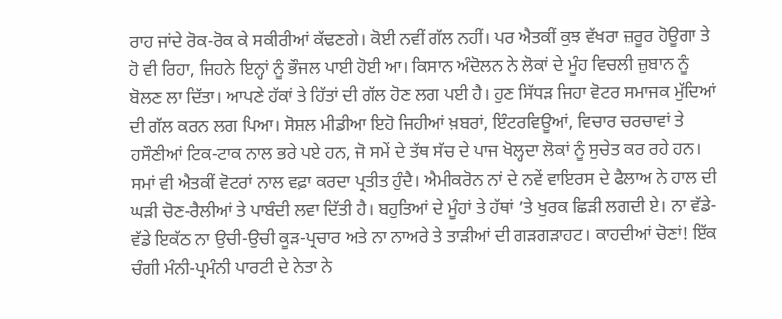ਰਾਹ ਜਾਂਦੇ ਰੋਕ-ਰੋਕ ਕੇ ਸਕੀਰੀਆਂ ਕੱਢਣਗੇ। ਕੋਈ ਨਵੀਂ ਗੱਲ ਨਹੀਂ। ਪਰ ਐਤਕੀਂ ਕੁਝ ਵੱਖਰਾ ਜ਼ਰੂਰ ਹੋਊਗਾ ਤੇ ਹੋ ਵੀ ਰਿਹਾ, ਜਿਹਨੇ ਇਨ੍ਹਾਂ ਨੂੰ ਭੌਜਲ ਪਾਈ ਹੋਈ ਆ। ਕਿਸਾਨ ਅੰਦੋਲਨ ਨੇ ਲੋਕਾਂ ਦੇ ਮੂੰਹ ਵਿਚਲੀ ਜ਼ੁਬਾਨ ਨੂੰ ਬੋਲਣ ਲਾ ਦਿੱਤਾ। ਆਪਣੇ ਹੱਕਾਂ ਤੇ ਹਿੱਤਾਂ ਦੀ ਗੱਲ ਹੋਣ ਲਗ ਪਈ ਹੈ। ਹੁਣ ਸਿੱਧੜ ਜਿਹਾ ਵੋਟਰ ਸਮਾਜਕ ਮੁੱਦਿਆਂ ਦੀ ਗੱਲ ਕਰਨ ਲਗ ਪਿਆ। ਸੋਸ਼ਲ ਮੀਡੀਆ ਇਹੋ ਜਿਹੀਆਂ ਖ਼ਬਰਾਂ, ਇੰਟਰਵਿਊਆਂ, ਵਿਚਾਰ ਚਰਚਾਵਾਂ ਤੇ ਹਸੌਣੀਆਂ ਟਿਕ-ਟਾਕ ਨਾਲ ਭਰੇ ਪਏ ਹਨ, ਜੋ ਸਮੇਂ ਦੇ ਤੱਥ ਸੱਚ ਦੇ ਪਾਜ ਖੋਲ੍ਹਦਾ ਲੋਕਾਂ ਨੂੰ ਸੁਚੇਤ ਕਰ ਰਹੇ ਹਨ।
ਸਮਾਂ ਵੀ ਐਤਕੀਂ ਵੋਟਰਾਂ ਨਾਲ ਵਫ਼ਾ ਕਰਦਾ ਪ੍ਰਤੀਤ ਹੁੰਦੈ। ਐਮੀਕਰੋਨ ਨਾਂ ਦੇ ਨਵੇਂ ਵਾਇਰਸ ਦੇ ਫੈਲਾਅ ਨੇ ਹਾਲ ਦੀ ਘੜੀ ਚੋਣ-ਰੈਲੀਆਂ ਤੇ ਪਾਬੰਦੀ ਲਵਾ ਦਿੱਤੀ ਹੈ। ਬਹੁਤਿਆਂ ਦੇ ਮੂੰਹਾਂ ਤੇ ਹੱਥਾਂ ’ਤੇ ਖੁਰਕ ਛਿੜੀ ਲਗਦੀ ਏ। ਨਾ ਵੱਡੇ-ਵੱਡੇ ਇਕੱਠ ਨਾ ਉਚੀ-ਉਚੀ ਕੂੜ-ਪ੍ਰਚਾਰ ਅਤੇ ਨਾ ਨਾਅਰੇ ਤੇ ਤਾੜੀਆਂ ਦੀ ਗੜਗੜਾਹਟ। ਕਾਹਦੀਆਂ ਚੋਣਾਂ! ਇੱਕ ਚੰਗੀ ਮੰਨੀ-ਪ੍ਰਮੰਨੀ ਪਾਰਟੀ ਦੇ ਨੇਤਾ ਨੇ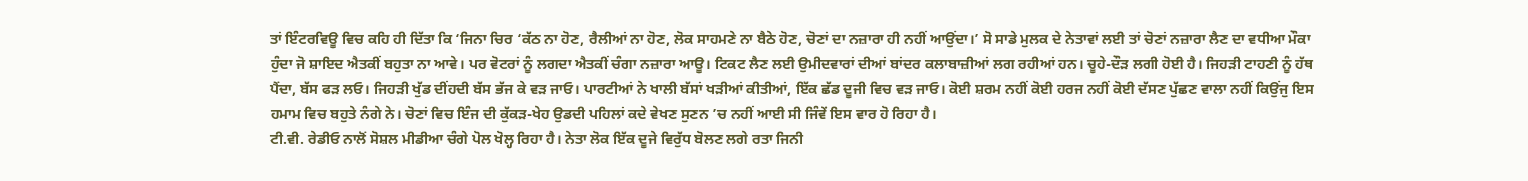ਤਾਂ ਇੰਟਰਵਿਊ ਵਿਚ ਕਹਿ ਹੀ ਦਿੱਤਾ ਕਿ ‘ਜਿਨਾ ਚਿਰ ‘ਕੱਠ ਨਾ ਹੋਣ, ਰੈਲੀਆਂ ਨਾ ਹੋਣ, ਲੋਕ ਸਾਹਮਣੇ ਨਾ ਬੈਠੇ ਹੋਣ, ਚੋਣਾਂ ਦਾ ਨਜ਼ਾਰਾ ਹੀ ਨਹੀਂ ਆਉਂਦਾ।’ ਸੋ ਸਾਡੇ ਮੁਲਕ ਦੇ ਨੇਤਾਵਾਂ ਲਈ ਤਾਂ ਚੋਣਾਂ ਨਜ਼ਾਰਾ ਲੈਣ ਦਾ ਵਧੀਆ ਮੌਕਾ ਹੁੰਦਾ ਜੋ ਸ਼ਾਇਦ ਐਤਕੀਂ ਬਹੁਤਾ ਨਾ ਆਵੇ। ਪਰ ਵੋਟਰਾਂ ਨੂੰ ਲਗਦਾ ਐਤਕੀਂ ਚੰਗਾ ਨਜ਼ਾਰਾ ਆਊ। ਟਿਕਟ ਲੈਣ ਲਈ ਉਮੀਦਵਾਰਾਂ ਦੀਆਂ ਬਾਂਦਰ ਕਲਾਬਾਜ਼ੀਆਂ ਲਗ ਰਹੀਆਂ ਹਨ। ਚੂਹੇ-ਦੌੜ ਲਗੀ ਹੋਈ ਹੈ। ਜਿਹੜੀ ਟਾਹਣੀ ਨੂੰ ਹੱਥ ਪੈਂਦਾ, ਬੱਸ ਫੜ ਲਓ। ਜਿਹੜੀ ਖੁੱਡ ਦੀਂਹਦੀ ਬੱਸ ਭੱਜ ਕੇ ਵੜ ਜਾਓ। ਪਾਰਟੀਆਂ ਨੇ ਖਾਲੀ ਬੱਸਾਂ ਖੜੀਆਂ ਕੀਤੀਆਂ, ਇੱਕ ਛੱਡ ਦੂਜੀ ਵਿਚ ਵੜ ਜਾਓ। ਕੋਈ ਸ਼ਰਮ ਨਹੀਂ ਕੋਈ ਹਰਜ ਨਹੀਂ ਕੋਈ ਦੱਸਣ ਪੁੱਛਣ ਵਾਲਾ ਨਹੀਂ ਕਿਉਂਜੁ ਇਸ ਹਮਾਮ ਵਿਚ ਬਹੁਤੇ ਨੰਗੇ ਨੇ। ਚੋਣਾਂ ਵਿਚ ਇੰਜ ਦੀ ਕੁੱਕੜ-ਖੇਹ ਉਡਦੀ ਪਹਿਲਾਂ ਕਦੇ ਵੇਖਣ ਸੁਣਨ ’ਚ ਨਹੀਂ ਆਈ ਸੀ ਜਿੰਵੇਂ ਇਸ ਵਾਰ ਹੋ ਰਿਹਾ ਹੈ।
ਟੀ.ਵੀ. ਰੇਡੀਓ ਨਾਲੋਂ ਸੋਸ਼ਲ ਮੀਡੀਆ ਚੰਗੇ ਪੋਲ ਖੋਲ੍ਹ ਰਿਹਾ ਹੈ। ਨੇਤਾ ਲੋਕ ਇੱਕ ਦੂਜੇ ਵਿਰੁੱਧ ਬੋਲਣ ਲਗੇ ਰਤਾ ਜਿਨੀ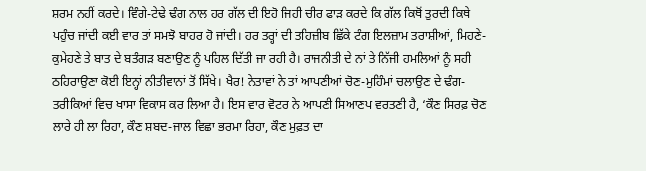ਸ਼ਰਮ ਨਹੀਂ ਕਰਦੇ। ਵਿੰਗੇ-ਟੇਢੇ ਢੰਗ ਨਾਲ ਹਰ ਗੱਲ ਦੀ ਇਹੋ ਜਿਹੀ ਚੀਰ ਫਾੜ ਕਰਦੇ ਕਿ ਗੱਲ ਕਿਥੋਂ ਤੁਰਦੀ ਕਿਥੇ ਪਹੁੰਚ ਜਾਂਦੀ ਕਈ ਵਾਰ ਤਾਂ ਸਮਝੋ ਬਾਹਰ ਹੋ ਜਾਂਦੀ। ਹਰ ਤਰ੍ਹਾਂ ਦੀ ਤਹਿਜ਼ੀਬ ਛਿੱਕੇ ਟੰਗ ਇਲਜ਼ਾਮ ਤਰਾਸ਼ੀਆਂ, ਮਿਹਣੇ-ਕੁਮੇਹਣੇ ਤੇ ਬਾਤ ਦੇ ਬਤੰਗੜ ਬਣਾਉਣ ਨੂੰ ਪਹਿਲ ਦਿੱਤੀ ਜਾ ਰਹੀ ਹੈ। ਰਾਜਨੀਤੀ ਦੇ ਨਾਂ ਤੇ ਨਿੱਜੀ ਹਮਲਿਆਂ ਨੂੰ ਸਹੀ ਠਹਿਰਾਉਣਾ ਕੋਈ ਇਨ੍ਹਾਂ ਨੀਤੀਵਾਨਾਂ ਤੋਂ ਸਿੱਖੇ। ਖੈਰ! ਨੇਤਾਵਾਂ ਨੇ ਤਾਂ ਆਪਣੀਆਂ ਚੋਣ-ਮੁਹਿੰਮਾਂ ਚਲਾਉਣ ਦੇ ਢੰਗ-ਤਰੀਕਿਆਂ ਵਿਚ ਖਾਸਾ ਵਿਕਾਸ ਕਰ ਲਿਆ ਹੈ। ਇਸ ਵਾਰ ਵੋਟਰ ਨੇ ਆਪਣੀ ਸਿਆਣਪ ਵਰਤਣੀ ਹੈ, ‘ਕੌਣ ਸਿਰਫ਼ ਚੋਣ ਲਾਰੇ ਹੀ ਲਾ ਰਿਹਾ, ਕੌਣ ਸ਼ਬਦ-ਜਾਲ ਵਿਛਾ ਭਰਮਾ ਰਿਹਾ, ਕੌਣ ਮੁਫ਼ਤ ਦਾ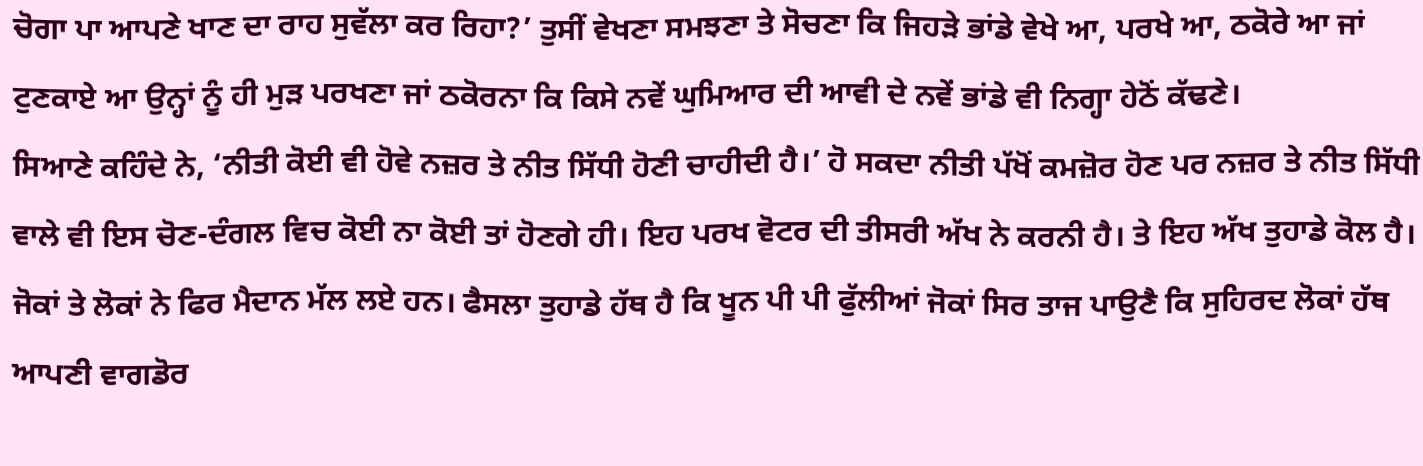ਚੋਗਾ ਪਾ ਆਪਣੇ ਖਾਣ ਦਾ ਰਾਹ ਸੁਵੱਲਾ ਕਰ ਰਿਹਾ?’ ਤੁਸੀਂ ਵੇਖਣਾ ਸਮਝਣਾ ਤੇ ਸੋਚਣਾ ਕਿ ਜਿਹੜੇ ਭਾਂਡੇ ਵੇਖੇ ਆ, ਪਰਖੇ ਆ, ਠਕੋਰੇ ਆ ਜਾਂ ਟੁਣਕਾਏ ਆ ਉਨ੍ਹਾਂ ਨੂੰ ਹੀ ਮੁੜ ਪਰਖਣਾ ਜਾਂ ਠਕੋਰਨਾ ਕਿ ਕਿਸੇ ਨਵੇਂ ਘੁਮਿਆਰ ਦੀ ਆਵੀ ਦੇ ਨਵੇਂ ਭਾਂਡੇ ਵੀ ਨਿਗ੍ਹਾ ਹੇਠੋਂ ਕੱਢਣੇ।
ਸਿਆਣੇ ਕਹਿੰਦੇ ਨੇ, ‘ਨੀਤੀ ਕੋਈ ਵੀ ਹੋਵੇ ਨਜ਼ਰ ਤੇ ਨੀਤ ਸਿੱਧੀ ਹੋਣੀ ਚਾਹੀਦੀ ਹੈ।’ ਹੋ ਸਕਦਾ ਨੀਤੀ ਪੱਖੋਂ ਕਮਜ਼ੋਰ ਹੋਣ ਪਰ ਨਜ਼ਰ ਤੇ ਨੀਤ ਸਿੱਧੀ ਵਾਲੇ ਵੀ ਇਸ ਚੋਣ-ਦੰਗਲ ਵਿਚ ਕੋਈ ਨਾ ਕੋਈ ਤਾਂ ਹੋਣਗੇ ਹੀ। ਇਹ ਪਰਖ ਵੋਟਰ ਦੀ ਤੀਸਰੀ ਅੱਖ ਨੇ ਕਰਨੀ ਹੈ। ਤੇ ਇਹ ਅੱਖ ਤੁਹਾਡੇ ਕੋਲ ਹੈ। ਜੋਕਾਂ ਤੇ ਲੋਕਾਂ ਨੇ ਫਿਰ ਮੈਦਾਨ ਮੱਲ ਲਏ ਹਨ। ਫੈਸਲਾ ਤੁਹਾਡੇ ਹੱਥ ਹੈ ਕਿ ਖੂਨ ਪੀ ਪੀ ਫੁੱਲੀਆਂ ਜੋਕਾਂ ਸਿਰ ਤਾਜ ਪਾਉਣੈ ਕਿ ਸੁਹਿਰਦ ਲੋਕਾਂ ਹੱਥ ਆਪਣੀ ਵਾਗਡੋਰ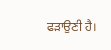ਫੜਾਉਣੀ ਹੈ।